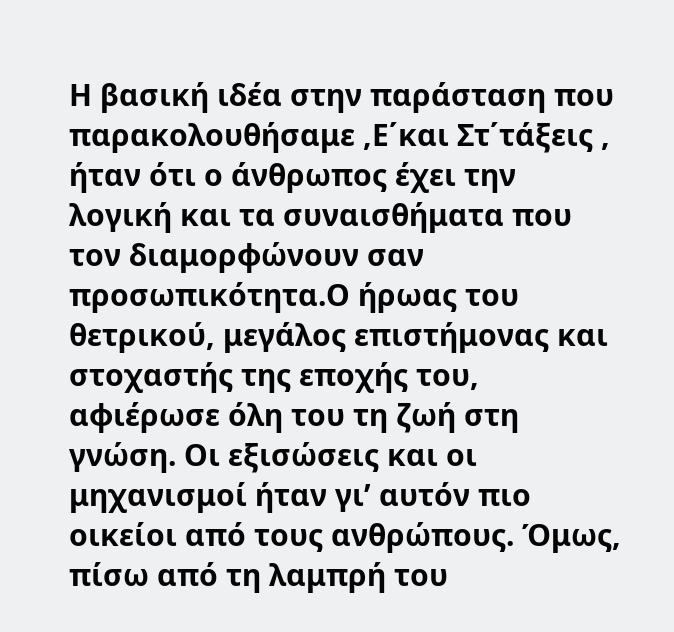Η βασική ιδέα στην παράσταση που παρακολουθήσαμε ,Ε΄και Στ΄τάξεις , ήταν ότι ο άνθρωπος έχει την λογική και τα συναισθήματα που τον διαμορφώνουν σαν προσωπικότητα.Ο ήρωας του θετρικού, μεγάλος επιστήμονας και στοχαστής της εποχής του, αφιέρωσε όλη του τη ζωή στη γνώση. Οι εξισώσεις και οι μηχανισμοί ήταν γι’ αυτόν πιο οικείοι από τους ανθρώπους. Όμως, πίσω από τη λαμπρή του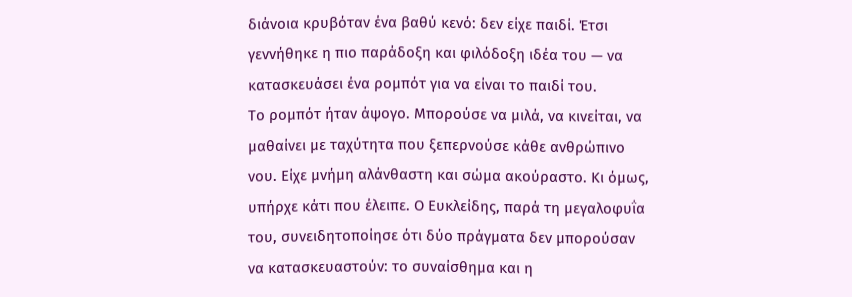διάνοια κρυβόταν ένα βαθύ κενό: δεν είχε παιδί. Έτσι γεννήθηκε η πιο παράδοξη και φιλόδοξη ιδέα του — να κατασκευάσει ένα ρομπότ για να είναι το παιδί του.
Το ρομπότ ήταν άψογο. Μπορούσε να μιλά, να κινείται, να μαθαίνει με ταχύτητα που ξεπερνούσε κάθε ανθρώπινο νου. Είχε μνήμη αλάνθαστη και σώμα ακούραστο. Κι όμως, υπήρχε κάτι που έλειπε. Ο Ευκλείδης, παρά τη μεγαλοφυΐα του, συνειδητοποίησε ότι δύο πράγματα δεν μπορούσαν να κατασκευαστούν: το συναίσθημα και η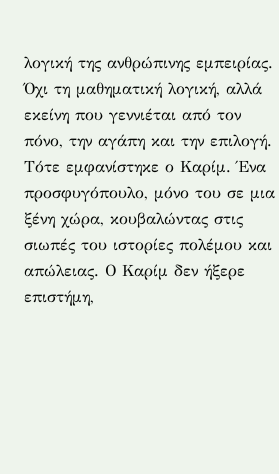λογική της ανθρώπινης εμπειρίας. Όχι τη μαθηματική λογική, αλλά εκείνη που γεννιέται από τον πόνο, την αγάπη και την επιλογή.
Τότε εμφανίστηκε ο Καρίμ. Ένα προσφυγόπουλο, μόνο του σε μια ξένη χώρα, κουβαλώντας στις σιωπές του ιστορίες πολέμου και απώλειας. Ο Καρίμ δεν ήξερε επιστήμη,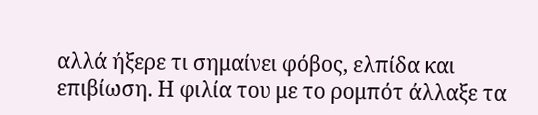αλλά ήξερε τι σημαίνει φόβος, ελπίδα και επιβίωση. Η φιλία του με το ρομπότ άλλαξε τα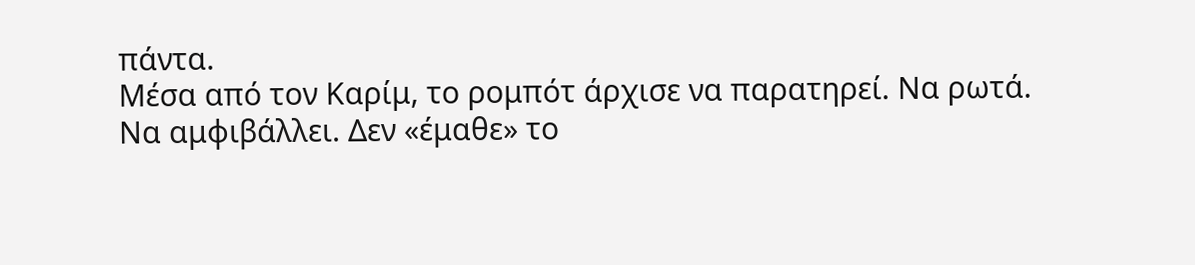πάντα.
Μέσα από τον Καρίμ, το ρομπότ άρχισε να παρατηρεί. Να ρωτά. Να αμφιβάλλει. Δεν «έμαθε» το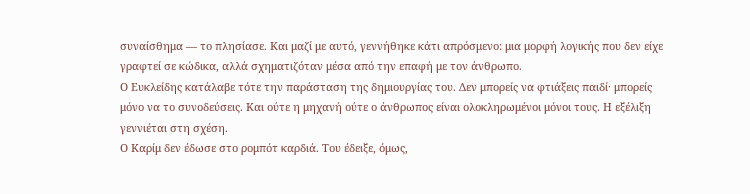συναίσθημα — το πλησίασε. Και μαζί με αυτό, γεννήθηκε κάτι απρόσμενο: μια μορφή λογικής που δεν είχε γραφτεί σε κώδικα, αλλά σχηματιζόταν μέσα από την επαφή με τον άνθρωπο.
Ο Ευκλείδης κατάλαβε τότε την παράσταση της δημιουργίας του. Δεν μπορείς να φτιάξεις παιδί· μπορείς μόνο να το συνοδεύσεις. Και ούτε η μηχανή ούτε ο άνθρωπος είναι ολοκληρωμένοι μόνοι τους. Η εξέλιξη γεννιέται στη σχέση.
Ο Καρίμ δεν έδωσε στο ρομπότ καρδιά. Του έδειξε, όμως,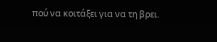πού να κοιτάξει για να τη βρει.